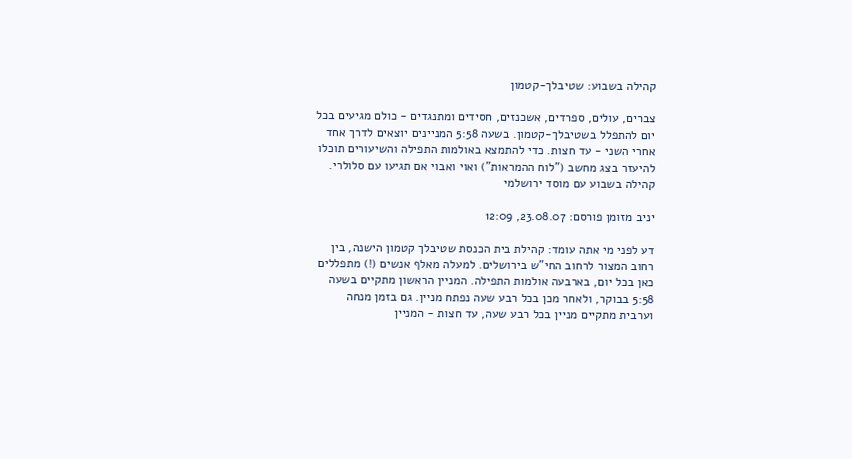קהילה בשבוע: שטיבלך-קטמון

צברים, עולים, ספרדים, אשכנזים, חסידים ומתנגדים - כולם מגיעים בכל יום להתפלל בשטיבלך-קטמון. בשעה 5:58 המניינים יוצאים לדרך אחד אחרי השני - עד חצות. כדי להתמצא באולמות התפילה והשיעורים תוכלו להיעזר בצג מחשב ("לוח ההמראות") ואוי ואבוי אם תגיעו עם סלולרי. קהילה בשבוע עם מוסד ירושלמי

יניב מזומן פורסם: 23.08.07, 12:09

דע לפני מי אתה עומד: קהילת בית הכנסת שטיבלך קטמון הישנה, בין רחוב המצור לרחוב החי"ש בירושלים. למעלה מאלף אנשים (!) מתפללים כאן בכל יום, בארבעה אולמות התפילה. המניין הראשון מתקיים בשעה 5:58 בבוקר, ולאחר מכן בכל רבע שעה נפתח מניין. גם בזמן מנחה וערבית מתקיים מניין בכל רבע שעה, עד חצות - המניין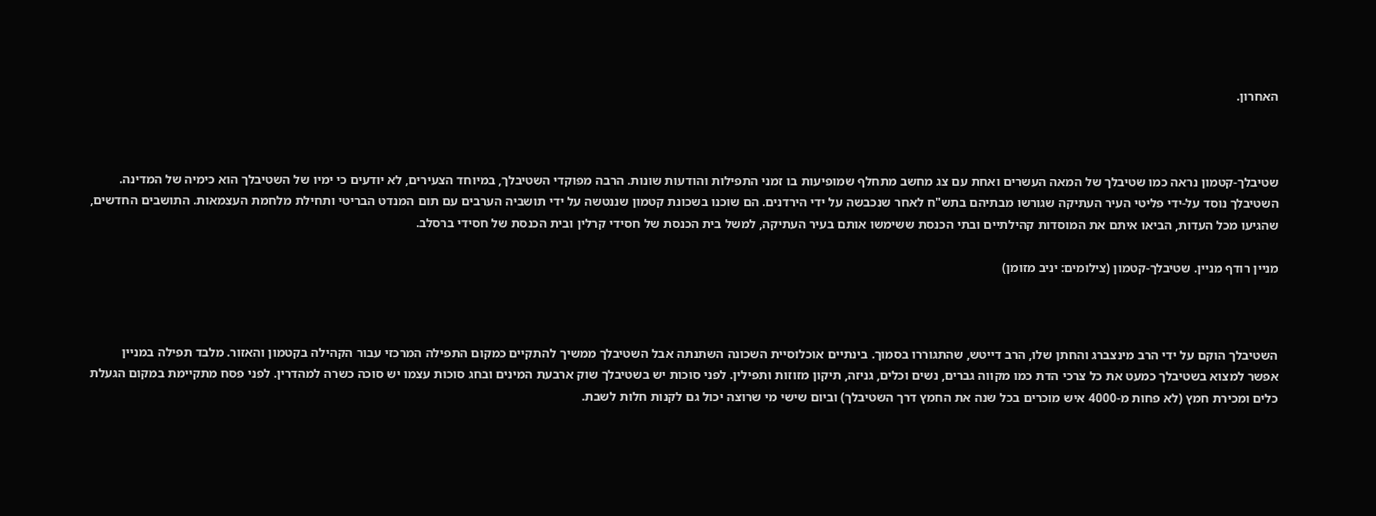האחרון.



שטיבלך-קטמון נראה כמו שטיבלך של המאה העשרים ואחת עם צג מחשב מתחלף שמופיעות בו זמני התפילות והודעות שונות. הרבה מפוקדי השטיבלך, במיוחד הצעירים, לא יודעים כי ימיו של השטיבלך הוא כימיה של המדינה. השטיבלך נוסד על-ידי פליטי העיר העתיקה שגורשו מבתיהם בתש"ח לאחר שנכבשה על ידי הירדנים. הם שוכנו בשכונת קטמון שננטשה על ידי תושביה הערבים עם תום המנדט הבריטי ותחילת מלחמת העצמאות. התושבים החדשים, שהגיעו מכל העדות, הביאו איתם את המוסדות קהילתיים ובתי הכנסת ששימשו אותם בעיר העתיקה, למשל בית הכנסת של חסידי קרלין ובית הכנסת של חסידי ברסלב.

מניין רודף מניין. שטיבלך-קטמון (צילומים: יניב מזומן)



השטיבלך הוקם על ידי הרב מינצברג והחתן שלו, הרב דייטש, שהתגוררו בסמוך. בינתיים אוכלוסיית השכונה השתנתה אבל השטיבלך ממשיך להתקיים כמקום התפילה המרכזי עבור הקהילה בקטמון והאזור. מלבד תפילה במניין אפשר למצוא בשטיבלך כמעט את כל צרכי הדת כמו מקווה גברים, נשים וכלים, גניזה, תיקון מזוזות ותפילין. לפני סוכות יש בשטיבלך שוק ארבעת המינים ובחג סוכות עצמו יש סוכה כשרה למהדרין. לפני פסח מתקיימת במקום הגעלת כלים ומכירת חמץ (לא פחות מ-4000 איש מוכרים בכל שנה את החמץ דרך השטיבלך) וביום שישי מי שרוצה יכול גם לקנות חלות לשבת.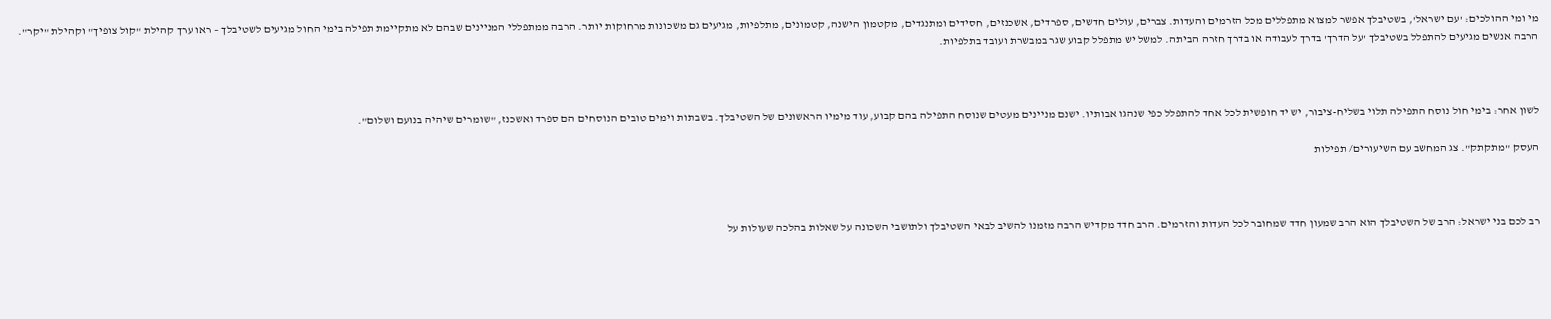מי ומי ההולכים: 'עם ישראל', בשטיבלך אפשר למצוא מתפללים מכל הזרמים והעדות. צברים, עולים חדשים, ספרדים, אשכנזים, חסידים ומתנגדים, מקטמון הישנה, קטמונים, מתלפיות, מגיעים גם משכונות מרחוקות יותר. הרבה ממתפללי המניינים שבהם לא מתקיימת תפילה בימי החול מגיעים לשטיבלך – ראו ערך קהילת "קול צופיך" וקהילת "יקר". הרבה אנשים מגיעים להתפלל בשטיבלך 'על הדרך' בדרך לעבודה או בדרך חזרה הביתה. למשל יש מתפלל קבוע שגר במבשרת ועובד בתלפיות.



לשון אחר: בימי חול נוסח התפילה תלוי בשליח-ציבור, יש יד חופשית לכל אחד להתפלל כפי שנהגו אבותיו. ישנם מניינים מעטים שנוסח התפילה בהם קבוע, עוד מימיו הראשונים של השטיבלך. בשבתות וימים טובים הנוסחים הם ספרד ואשכנז, "שומרים שיהיה בנועם ושלום".

העסק "מתקתק". צג המחשב עם השיעורים/ תפילות



רב לכם בני ישראל: הרב של השטיבלך הוא הרב שמעון חדד שמחובר לכל העדות והזרמים. הרב חדד מקדיש הרבה מזמנו להשיב לבאי השטיבלך ולתושבי השכונה על שאלות בהלכה שעולות על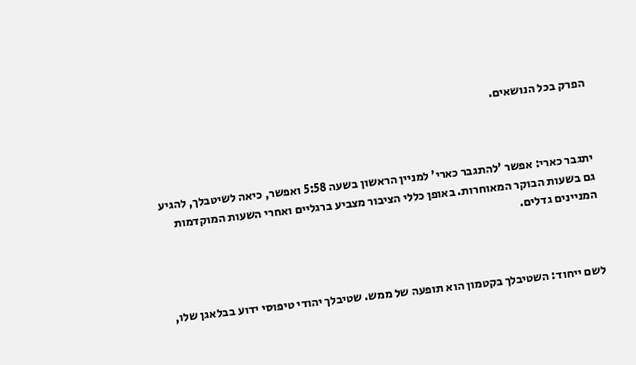הפרק בכל הנושאים.



יתגבר כארי: אפשר 'להתגבר כארי' למניין הראשון בשעה 5:58 ואפשר, כיאה לשיטבלך, להגיע גם בשעות הבוקר המאוחרות. באופן כללי הציבור מצביע ברגליים ואחרי השעות המוקדמות המניינים גדלים.



לשם ייחוד: השטיבלך בקטמון הוא תופעה של ממש. שטיבלך יהודי טיפוסי ידוע בבלאגן שלו,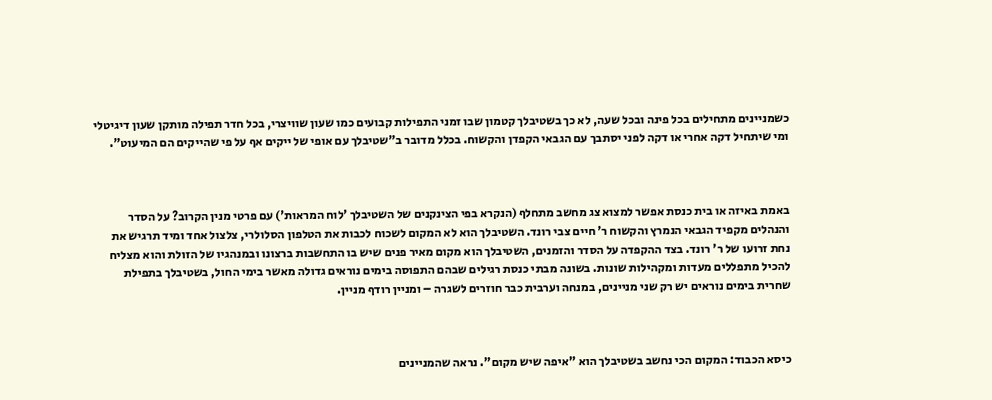כשמניינים מתחילים בכל פינה ובכל שעה, לא כך בשטיבלך קטמון שבו זמני התפילות קבועים כמו שעון שוויצרי, בכל חדר תפילה מותקן שעון דיגיטלי ומי שיתחיל דקה אחרי או דקה לפני יסתבך עם הגבאי הקפדן והקשוח. בכלל מדובר ב"שטיבלך עם אופי של ייקים אף על פי שהייקים הם המיעוט".



באמת באיזה או בית כנסת אפשר למצוא צג מחשב מתחלף (הנקרא בפי הצינקנים של השטיבלך 'לוח המראות') עם פרטי מנין הקרוב? על הסדר והנהלים מקפיד הגבאי הנמרץ והקשוח ר' חיים צבי רונד. השטיבלך הוא לא המקום לשכוח לכבות את הטלפון הסלולרי, צלצול אחד ומיד תרגיש את נחת זרועו של ר' רונד. בצד ההקפדה על הסדר והזמנים, השטיבלך הוא מקום מאיר פנים שיש בו התחשבות ברצונו ובמנהגיו של הזולת והוא מצליח להכיל מתפללים מעדות ומקהילות שונות. בשונה מבתי כנסת רגילים שבהם התפוסה בימים נוראים גדולה מאשר בימי החול, בשטיבלך בתפילת שחרית בימים נוראים יש רק שני מניינים, במנחה וערבית כבר חוזרים לשגרה – ומניין רודף מניין.



כיסא הכבוד: המקום הכי נחשב בשטיבלך הוא "איפה שיש מקום". נראה שהמניינים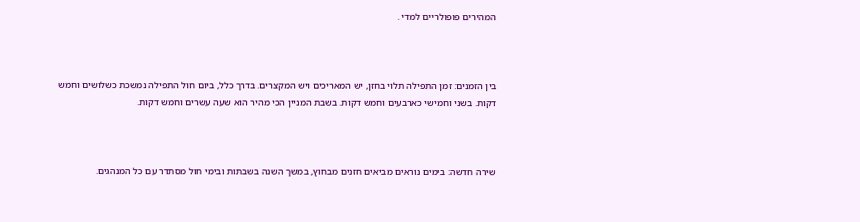המהירים פופולריים למדי .



בין הזמנים: זמן התפילה תלוי בחזן, יש המאריכים ויש המקצרים. בדרך כלל, ביום חול התפילה נמשכת כשלושים וחמש דקות. בשני וחמישי כארבעים וחמש דקות. בשבת המניין הכי מהיר הוא שעה עשרים וחמש דקות.



שירה חדשה: בימים נוראים מביאים חזנים מבחוץ, במשך השנה בשבתות ובימי חול מסתדר עם כל המנהגים.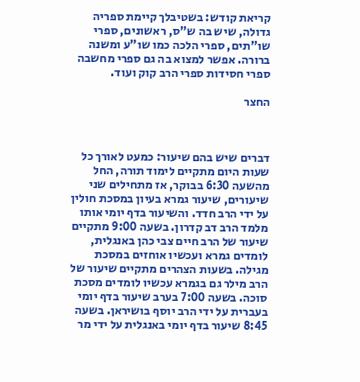קריאת קודש: בשטיבלך קיימת ספריה גדולה, שיש בה ש"ס, ראשונים, ספרי שו"תים, ספרי הלכה כמו שו"ע ומשנה ברורה. אפשר למצוא בה גם ספרי מחשבה ספרי חסידות ספרי הרב קוק ועוד.

החצר



דברים שיש בהם שיעור: כמעט לאורך כל שעות היום מתקיים לימוד תורה, החל מהשעה 6:30 בבוקר, אז מתחילים שני שיעורים, שיעור גמרא בעיון במסכת חולין על ידי הרב חדד. והשיעור בדף יומי אותו מלמד הרב דב קדרון. בשעה 9:00 מתקיים שיעור של הרב חיים צבי כהן באנגלית,  לומדים גמרא ועכשיו אוחזים במסכת מגילה. בשעות הצהרים מתקיים שיעור של הרב מילר גם בגמרא עכשיו לומדים מסכת סוכה. בשעה 7:00 בערב שיעור בדף יומי בעברית על ידי הרב יוסף בושיראן. בשעה 8:45 שיעור בדף יומי באנגלית על ידי מר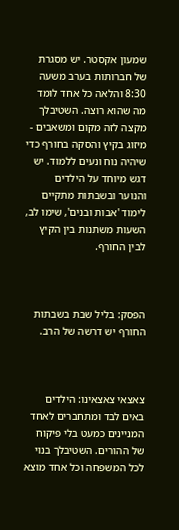שמעון אקסטר. יש מסגרת של חברותות בערב משעה 8:30 והלאה כל אחד לומד מה שהוא רוצה. השטיבלך מקצה לזה מקום ומשאבים - מיזוג בקיץ והסקה בחורף כדי שיהיה נוח ונעים ללמוד. יש דגש מיוחד על הילדים והנוער ובשבתות מתקיים לימוד 'אבות ובנים', שימו לב, השעות משתנות בין הקיץ לבין החורף.



הפסק: בליל שבת בשבתות החורף יש דרשה של הרב.



צאצאי צאצאינו: הילדים באים לבד ומתחברים לאחד המניינים כמעט בלי פיקוח של ההורים. השטיבלך בנוי לכל המשפחה וכל אחד מוצא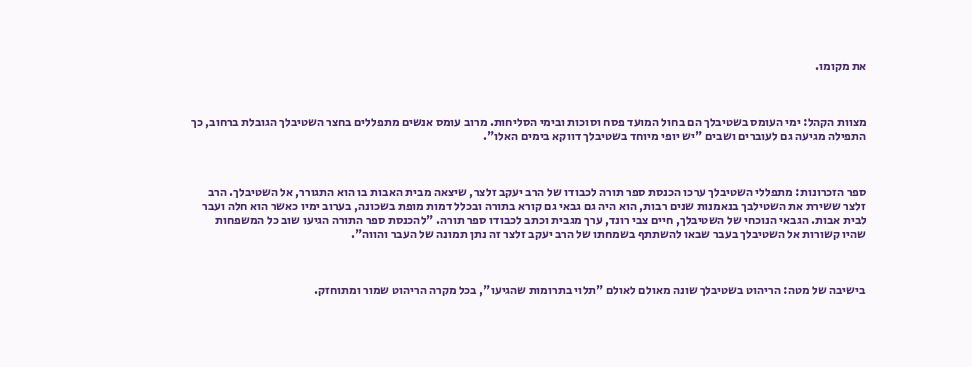את מקומו.



מצוות הקהל: ימי העומס בשטיבלך הם בחול המועד פסח וסוכות ובימי הסליחות. מרוב עומס אנשים מתפללים בחצר השטיבלך הגובלת ברחוב, כך התפילה מגיעה גם לעוברים ושבים "יש יופי מיוחד בשטיבלך דווקא בימים האלו".



ספר הזכרונות: מתפללי השטיבלך ערכו הכנסת ספר תורה לכבודו של הרב יעקב זלצר, שיצאה מבית האבות בו הוא התגורר, אל השטיבלך. הרב זלצר ששירת את השטילבך בנאמנות שנים רבות, הוא היה גם גבאי גם קורא בתורה ובכלל דמות מופת בשכונה, בערוב ימיו כאשר הוא חלה ועבר לבית אבות. הגבאי הנוכחי של השטיבלך, חיים צבי רונד, ערך מגבית וכתב לכבודו ספר תורה. "להכנסת ספר התורה הגיעו שוב כל המשפחות שהיו קשורות אל השטיבלך בעבר שבאו להשתתף בשמחתו של הרב יעקב זלצר זה נתן תמונה של העבר והווה".



בישיבה של מטה: הריהוט בשטיבלך שונה מאולם לאולם "תלוי בתרומות שהגיעו", בכל מקרה הריהוט שמור ומתוחזק.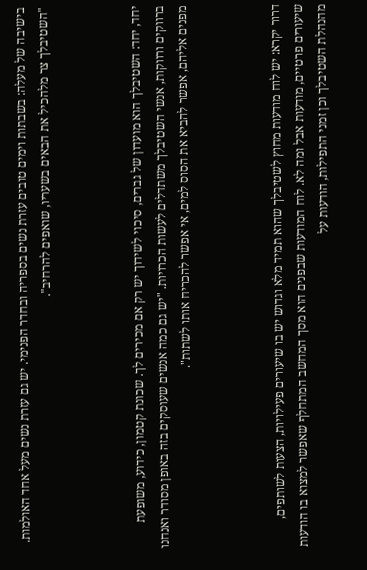בישיבה של מעלה: בשבתות וימים טובים עזרת נשים בספריה ובחדר הפנימי. יש גם עזרת נשים מעל אחד האולמות. "השטיבלך צר מלהכיל את הבאים בשעריו, שואפים להרחיב".



יחד, יחד: השטיבלך הוא מועדון של גברים, סיכוי לשידוך יש רק אם מכירים לך. שכונת קטמון, כידוע, משופעת ברווקים ורווקות, אנשי השטיבלך משתדלים לעשות הכרויות. "יש גם כמה אנשים שעוסקים בזה באופן מסודר ואנחנו מפנים אליהם, אפשר להביא את הסוס למים, אי אפשר להכריח אותו לשתות".



דרור יקרא: יש לוח מודעות מחוץ לשטיבלך שהוא תמיד מלא וגדוש יש בו שיעורים פעילויות, הצעות לשותפים, שיעורים פרטיים, מודעות אבל ומה לא. לוח המודעות שבפנים הוא מסך המחשב המתחלף שאפשר למצוא בו הודעות מהנהלת השטיבלך וכן זמני התפילות, הודעות על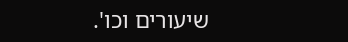שיעורים וכו'.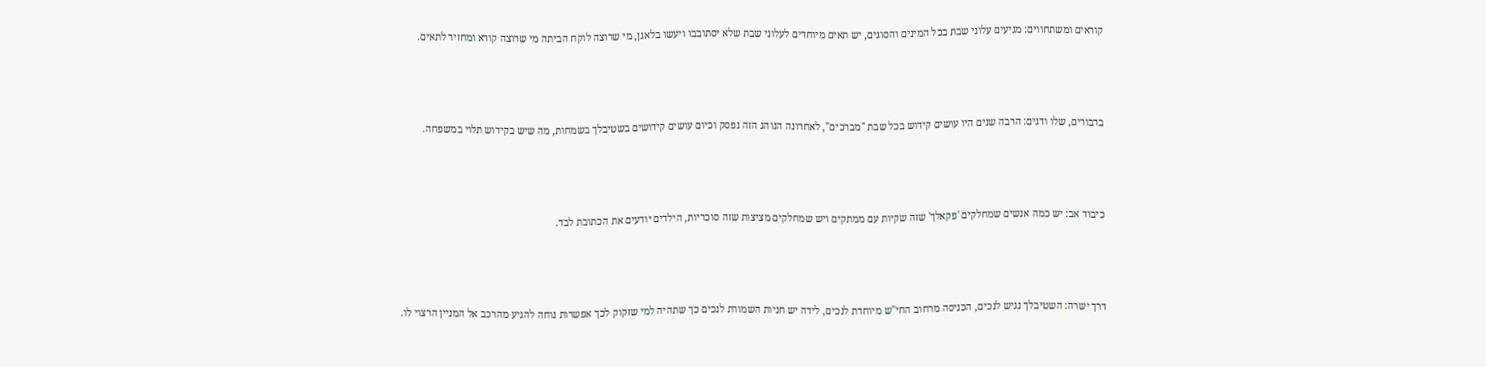קוראים ומשתחווים: מגיעים עלוני שבת בכל המינים והסוגים, יש תאים מיוחדים לעלוני שבת שלא יסתובבו ויעשו בלאגן, מי שרוצה לוקח הביתה מי שרוצה קורא ומחזיר לתאים.



ברבורים, שלו ודגים: הרבה שנים היו עושים קידוש בכל שבת "מברכים", לאחרונה הנוהג הזה נפסק וכיום עושים קידושים בשטיבלך בשמחות, מה שיש בקידוש תלוי במשפחה.



כיבוד אב: יש כמה אנשים שמחלקים 'פקאלך' שזה שקיות עם ממתקים ויש שמחלקים מציצות שזה סוכריות, הילדים יודעים את הכתובת לבד.



דרך ישרה: השטיבלך נגיש לנכים, הכניסה מרחוב החי"ש מיוחדת לנכים, לידה יש חניות השמורת לנכים כך שתהיה למי שזקוק לכך אפשרות נוחה להגיע מהרכב אל המניין הרצוי לו.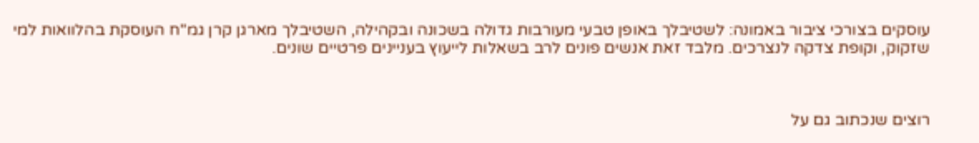עוסקים בצורכי ציבור באמונה: לשטיבלך באופן טבעי מעורבות גדולה בשכונה ובקהילה, השטיבלך מארגן קרן גמ"ח העוסקת בהלוואות למי שזקוק, וקופת צדקה לנצרכים. מלבד זאת אנשים פונים לרב בשאלות לייעוץ בעניינים פרטיים שונים.



רוצים שנכתוב גם על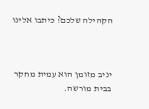הקהילה שלכם? כיתבו אלינו



יניב מזומן הוא עמית מחקר בבית מורשה.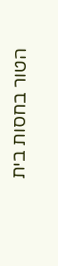הטור בחסות בית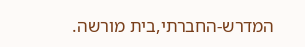המדרש-החברתי,בית מורשה.